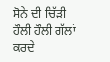ਸੋਨੇ ਦੀ ਚਿੱੜੀ
ਹੌਲੀ ਹੌਲੀ ਗੱਲਾਂ ਕਰਦੇ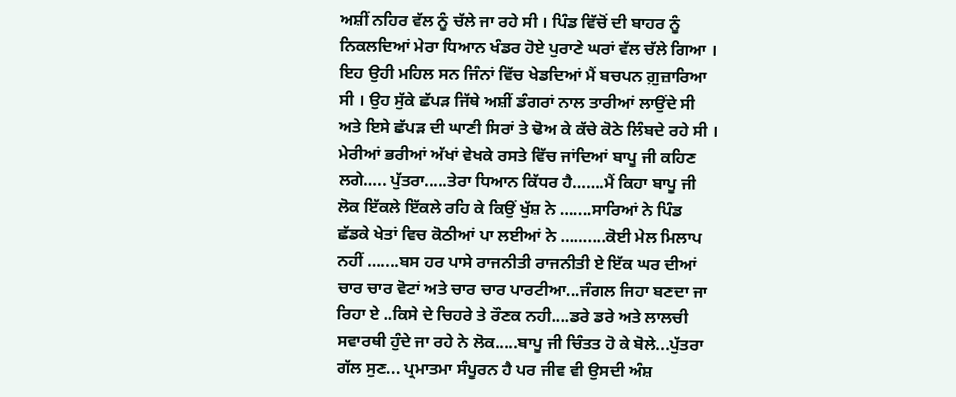ਅਸ਼ੀਂ ਨਹਿਰ ਵੱਲ ਨੂੰ ਚੱਲੇ ਜਾ ਰਹੇ ਸੀ । ਪਿੰਡ ਵਿੱਚੋਂ ਦੀ ਬਾਹਰ ਨੂੰ ਨਿਕਲਦਿਆਂ ਮੇਰਾ ਧਿਆਨ ਖੰਡਰ ਹੋਏ ਪੁਰਾਣੇ ਘਰਾਂ ਵੱਲ ਚੱਲੇ ਗਿਆ । ਇਹ ਉਹੀ ਮਹਿਲ ਸਨ ਜਿੰਨਾਂ ਵਿੱਚ ਖੇਡਦਿਆਂ ਮੈਂ ਬਚਪਨ ਗ਼ੁਜ਼ਾਰਿਆ ਸੀ । ਉਹ ਸੁੱਕੇ ਛੱਪੜ ਜਿੱਥੇ ਅਸ਼ੀਂ ਡੰਗਰਾਂ ਨਾਲ ਤਾਰੀਆਂ ਲਾਉਂਦੇ ਸੀ ਅਤੇ ਇਸੇ ਛੱਪੜ ਦੀ ਘਾਣੀ ਸਿਰਾਂ ਤੇ ਢੋਅ ਕੇ ਕੱਚੇ ਕੋਠੇ ਲਿੰਬਦੇ ਰਹੇ ਸੀ । ਮੇਰੀਆਂ ਭਰੀਆਂ ਅੱਖਾਂ ਵੇਖਕੇ ਰਸਤੇ ਵਿੱਚ ਜਾਂਦਿਆਂ ਬਾਪੂ ਜੀ ਕਹਿਣ ਲਗੇ….. ਪੁੱਤਰਾ.....ਤੇਰਾ ਧਿਆਨ ਕਿੱਧਰ ਹੈ…….ਮੈਂ ਕਿਹਾ ਬਾਪੂ ਜੀ ਲੋਕ ਇੱਕਲੇ ਇੱਕਲੇ ਰਹਿ ਕੇ ਕਿਉਂ ਖੁੱਸ਼ ਨੇ …....ਸਾਰਿਆਂ ਨੇ ਪਿੰਡ ਛੱਡਕੇ ਖੇਤਾਂ ਵਿਚ ਕੋਠੀਆਂ ਪਾ ਲਈਆਂ ਨੇ ……....ਕੋਈ ਮੇਲ ਮਿਲਾਪ ਨਹੀਂ …....ਬਸ ਹਰ ਪਾਸੇ ਰਾਜਨੀਤੀ ਰਾਜਨੀਤੀ ਏ ਇੱਕ ਘਰ ਦੀਆਂ ਚਾਰ ਚਾਰ ਵੋਟਾਂ ਅਤੇ ਚਾਰ ਚਾਰ ਪਾਰਟੀਆ...ਜੰਗਲ ਜਿਹਾ ਬਣਦਾ ਜਾ ਰਿਹਾ ਏ ..ਕਿਸੇ ਦੇ ਚਿਹਰੇ ਤੇ ਰੌਣਕ ਨਹੀ....ਡਰੇ ਡਰੇ ਅਤੇ ਲਾਲਚੀ ਸਵਾਰਥੀ ਹੁੰਦੇ ਜਾ ਰਹੇ ਨੇ ਲੋਕ.....ਬਾਪੂ ਜੀ ਚਿੰਤਤ ਹੋ ਕੇ ਬੋਲੇ...ਪੁੱਤਰਾ ਗੱਲ ਸੁਣ... ਪ੍ਰਮਾਤਮਾ ਸੰਪੂਰਨ ਹੈ ਪਰ ਜੀਵ ਵੀ ਉਸਦੀ ਅੰਸ਼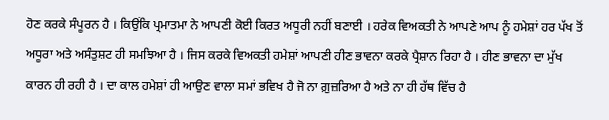ਹੋਣ ਕਰਕੇ ਸੰਪੂਰਨ ਹੈ । ਕਿਉਂਕਿ ਪ੍ਰਮਾਤਮਾ ਨੇ ਆਪਣੀ ਕੋਈ ਕਿਰਤ ਅਧੂਰੀ ਨਹੀਂ ਬਣਾਈ । ਹਰੇਕ ਵਿਅਕਤੀ ਨੇ ਆਪਣੇ ਆਪ ਨੂੰ ਹਮੇਸ਼ਾਂ ਹਰ ਪੱਖ ਤੋਂ ਅਧੂਰਾ ਅਤੇ ਅਸੰਤੁਸ਼ਟ ਹੀ ਸਮਝਿਆ ਹੈ । ਜਿਸ ਕਰਕੇ ਵਿਅਕਤੀ ਹਮੇਸ਼ਾਂ ਆਪਣੀ ਹੀਣ ਭਾਵਨਾ ਕਰਕੇ ਪ੍ਰੈਸ਼ਾਨ ਰਿਹਾ ਹੈ । ਹੀਣ ਭਾਵਨਾ ਦਾ ਮੁੱਖ ਕਾਰਨ ਹੀ ਰਹੀ ਹੈ । ਦਾ ਕਾਲ ਹਮੇਸ਼ਾਂ ਹੀ ਆਉਣ ਵਾਲਾ ਸਮਾਂ ਭਵਿਖ ਹੈ ਜੋ ਨਾ ਗ਼ੁਜ਼ਰਿਆ ਹੈ ਅਤੇ ਨਾ ਹੀ ਹੱਥ ਵਿੱਚ ਹੈ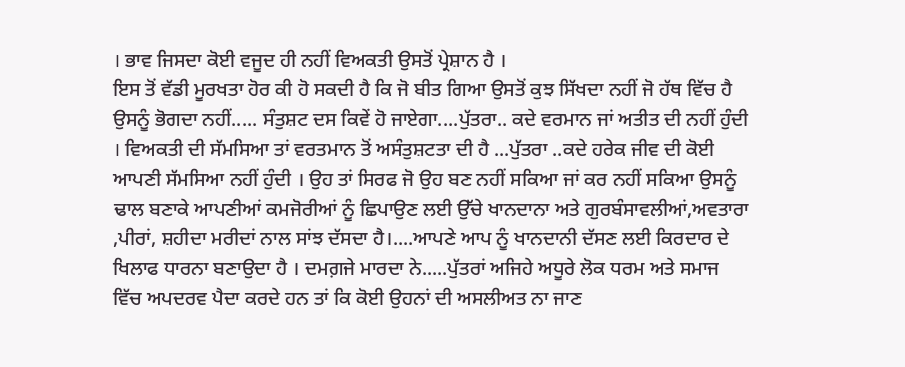। ਭਾਵ ਜਿਸਦਾ ਕੋਈ ਵਜੂਦ ਹੀ ਨਹੀਂ ਵਿਅਕਤੀ ਉਸਤੋਂ ਪ੍ਰੇਸ਼ਾਨ ਹੈ ।
ਇਸ ਤੋਂ ਵੱਡੀ ਮੂਰਖਤਾ ਹੋਰ ਕੀ ਹੋ ਸਕਦੀ ਹੈ ਕਿ ਜੋ ਬੀਤ ਗਿਆ ਉਸਤੋਂ ਕੁਝ ਸਿੱਖਦਾ ਨਹੀਂ ਜੋ ਹੱਥ ਵਿੱਚ ਹੈ ਉਸਨੂੰ ਭੋਗਦਾ ਨਹੀਂ..... ਸੰਤੁਸ਼ਟ ਦਸ ਕਿਵੇਂ ਹੋ ਜਾਏਗਾ....ਪੁੱਤਰਾ.. ਕਦੇ ਵਰਮਾਨ ਜਾਂ ਅਤੀਤ ਦੀ ਨਹੀਂ ਹੁੰਦੀ । ਵਿਅਕਤੀ ਦੀ ਸੱਮਸਿਆ ਤਾਂ ਵਰਤਮਾਨ ਤੋਂ ਅਸੰਤੁਸ਼ਟਤਾ ਦੀ ਹੈ ...ਪੁੱਤਰਾ ..ਕਦੇ ਹਰੇਕ ਜੀਵ ਦੀ ਕੋਈ ਆਪਣੀ ਸੱਮਸਿਆ ਨਹੀਂ ਹੁੰਦੀ । ਉਹ ਤਾਂ ਸਿਰਫ ਜੋ ਉਹ ਬਣ ਨਹੀਂ ਸਕਿਆ ਜਾਂ ਕਰ ਨਹੀਂ ਸਕਿਆ ਉਸਨੂੰ ਢਾਲ ਬਣਾਕੇ ਆਪਣੀਆਂ ਕਮਜੋਰੀਆਂ ਨੂੰ ਛਿਪਾਉਣ ਲਈ ਉੱਚੇ ਖਾਨਦਾਨਾ ਅਤੇ ਗੁਰਬੰਸਾਵਲੀਆਂ,ਅਵਤਾਰਾ ,ਪੀਰਾਂ, ਸ਼ਹੀਦਾ ਮਰੀਦਾਂ ਨਾਲ ਸਾਂਝ ਦੱਸਦਾ ਹੈ।....ਆਪਣੇ ਆਪ ਨੂੰ ਖਾਨਦਾਨੀ ਦੱਸਣ ਲਈ ਕਿਰਦਾਰ ਦੇ ਖਿਲਾਫ ਧਾਰਨਾ ਬਣਾਉਦਾ ਹੈ । ਦਮਗ਼ਜੇ ਮਾਰਦਾ ਨੇ.....ਪੁੱਤਰਾਂ ਅਜਿਹੇ ਅਧੂਰੇ ਲੋਕ ਧਰਮ ਅਤੇ ਸਮਾਜ ਵਿੱਚ ਅਪਦਰਵ ਪੈਦਾ ਕਰਦੇ ਹਨ ਤਾਂ ਕਿ ਕੋਈ ਉਹਨਾਂ ਦੀ ਅਸਲੀਅਤ ਨਾ ਜਾਣ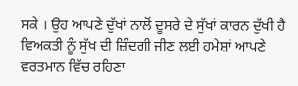ਸਕੇ । ਉਹ ਆਪਣੇ ਦੁੱਖਾਂ ਨਾਲੋਂ ਦੂਸਰੇ ਦੇ ਸੁੱਖਾਂ ਕਾਰਨ ਦੁੱਖੀ ਹੈ ਵਿਅਕਤੀ ਨੂੰ ਸੁੱਖ ਦੀ ਜ਼ਿੰਦਗੀ ਜੀਣ ਲਈ ਹਮੇਸ਼ਾਂ ਆਪਣੇ ਵਰਤਮਾਨ ਵਿੱਚ ਰਹਿਣਾ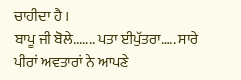ਚਾਹੀਦਾ ਹੈ ।
ਬਾਪੂ ਜੀ ਬੋਲੇ....... ਪਤਾ ਈਪੁੱਤਰਾ….. ਸਾਰੇ ਪੀਰਾਂ ਅਵਤਾਰਾਂ ਨੇ ਆਪਣੇ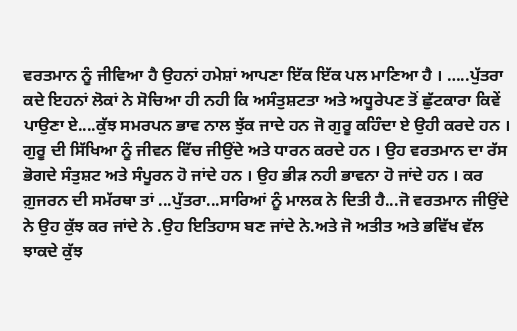ਵਰਤਮਾਨ ਨੂੰ ਜੀਵਿਆ ਹੈ ਉਹਨਾਂ ਹਮੇਸ਼ਾਂ ਆਪਣਾ ਇੱਕ ਇੱਕ ਪਲ ਮਾਣਿਆ ਹੈ । …..ਪੁੱਤਰਾ ਕਦੇ ਇਹਨਾਂ ਲੋਕਾਂ ਨੇ ਸੋਚਿਆ ਹੀ ਨਹੀ ਕਿ ਅਸੰਤੁਸ਼ਟਤਾ ਅਤੇ ਅਧੂਰੇਪਣ ਤੋਂ ਛੁੱਟਕਾਰਾ ਕਿਵੇਂ ਪਾਉਣਾ ਏ....ਕੁੱਝ ਸਮਰਪਨ ਭਾਵ ਨਾਲ ਝੁੱਕ ਜਾਦੇ ਹਨ ਜੋ ਗੁਰੂ ਕਹਿੰਦਾ ਏ ਉਹੀ ਕਰਦੇ ਹਨ । ਗੁਰੂ ਦੀ ਸਿੱਖਿਆ ਨੂੰ ਜੀਵਨ ਵਿੱਚ ਜੀਉਂਦੇ ਅਤੇ ਧਾਰਨ ਕਰਦੇ ਹਨ । ਉਹ ਵਰਤਮਾਨ ਦਾ ਰੱਸ ਭੋਗਦੇ ਸੰਤੁਸ਼ਟ ਅਤੇ ਸੰਪੂਰਨ ਹੋ ਜਾਂਦੇ ਹਨ । ਉਹ ਭੀੜ ਨਹੀ ਭਾਵਨਾ ਹੋ ਜਾਂਦੇ ਹਨ । ਕਰ ਗ਼ੁਜਰਨ ਦੀ ਸਮੱਰਥਾ ਤਾਂ ...ਪੁੱਤਰਾ...ਸਾਰਿਆਂ ਨੂੰ ਮਾਲਕ ਨੇ ਦਿਤੀ ਹੈ...ਜੋ ਵਰਤਮਾਨ ਜੀਉਂਦੇ ਨੇ ਉਹ ਕੁੱਝ ਕਰ ਜਾਂਦੇ ਨੇ .ਉਹ ਇਤਿਹਾਸ ਬਣ ਜਾਂਦੇ ਨੇ.ਅਤੇ ਜੋ ਅਤੀਤ ਅਤੇ ਭਵਿੱਖ ਵੱਲ ਝਾਕਦੇ ਕੁੱਝ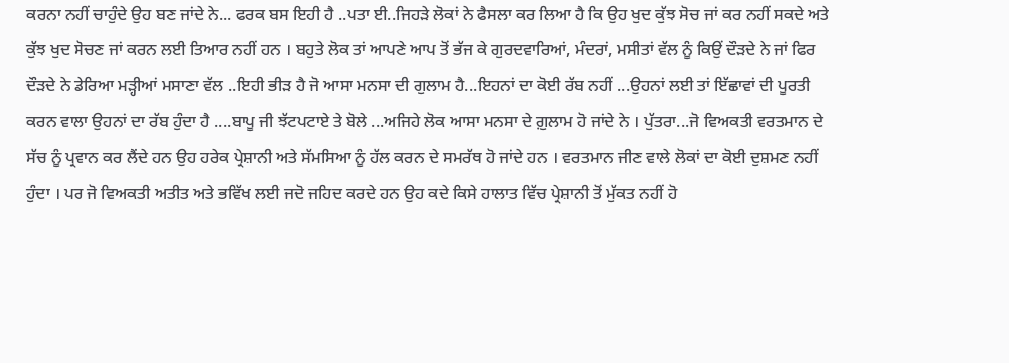ਕਰਨਾ ਨਹੀਂ ਚਾਹੁੰਦੇ ਉਹ ਬਣ ਜਾਂਦੇ ਨੇ... ਫਰਕ ਬਸ ਇਹੀ ਹੈ ..ਪਤਾ ਈ..ਜਿਹੜੇ ਲੋਕਾਂ ਨੇ ਫੈਸਲਾ ਕਰ ਲਿਆ ਹੈ ਕਿ ਉਹ ਖੁਦ ਕੁੱਝ ਸੋਚ ਜਾਂ ਕਰ ਨਹੀਂ ਸਕਦੇ ਅਤੇ ਕੁੱਝ ਖੁਦ ਸੋਚਣ ਜਾਂ ਕਰਨ ਲਈ ਤਿਆਰ ਨਹੀਂ ਹਨ । ਬਹੁਤੇ ਲੋਕ ਤਾਂ ਆਪਣੇ ਆਪ ਤੋਂ ਭੱਜ ਕੇ ਗੁਰਦਵਾਰਿਆਂ, ਮੰਦਰਾਂ, ਮਸੀਤਾਂ ਵੱਲ ਨੂੰ ਕਿਉਂ ਦੌੜਦੇ ਨੇ ਜਾਂ ਫਿਰ ਦੌੜਦੇ ਨੇ ਡੇਰਿਆ ਮੜ੍ਹੀਆਂ ਮਸਾਣਾ ਵੱਲ ..ਇਹੀ ਭੀੜ ਹੈ ਜੋ ਆਸਾ ਮਨਸਾ ਦੀ ਗੁਲਾਮ ਹੈ...ਇਹਨਾਂ ਦਾ ਕੋਈ ਰੱਬ ਨਹੀਂ ...ਉਹਨਾਂ ਲਈ ਤਾਂ ਇੱਛਾਵਾਂ ਦੀ ਪੂਰਤੀ ਕਰਨ ਵਾਲਾ ਉਹਨਾਂ ਦਾ ਰੱਬ ਹੁੰਦਾ ਹੈ ....ਬਾਪੂ ਜੀ ਝੱਟਪਟਾਏ ਤੇ ਬੋਲੇ ...ਅਜਿਹੇ ਲੋਕ ਆਸਾ ਮਨਸਾ ਦੇ ਗ਼ੁਲਾਮ ਹੋ ਜਾਂਦੇ ਨੇ । ਪੁੱਤਰਾ...ਜੋ ਵਿਅਕਤੀ ਵਰਤਮਾਨ ਦੇ ਸੱਚ ਨੂੰ ਪ੍ਰਵਾਨ ਕਰ ਲੈਂਦੇ ਹਨ ਉਹ ਹਰੇਕ ਪ੍ਰੇਸ਼ਾਨੀ ਅਤੇ ਸੱਮਸਿਆ ਨੂੰ ਹੱਲ ਕਰਨ ਦੇ ਸਮਰੱਥ ਹੋ ਜਾਂਦੇ ਹਨ । ਵਰਤਮਾਨ ਜੀਣ ਵਾਲੇ ਲੋਕਾਂ ਦਾ ਕੋਈ ਦੁਸ਼ਮਣ ਨਹੀਂ ਹੁੰਦਾ । ਪਰ ਜੋ ਵਿਅਕਤੀ ਅਤੀਤ ਅਤੇ ਭਵਿੱਖ ਲਈ ਜਦੋ ਜਹਿਦ ਕਰਦੇ ਹਨ ਉਹ ਕਦੇ ਕਿਸੇ ਹਾਲਾਤ ਵਿੱਚ ਪ੍ਰੇਸ਼ਾਨੀ ਤੋਂ ਮੁੱਕਤ ਨਹੀਂ ਹੋ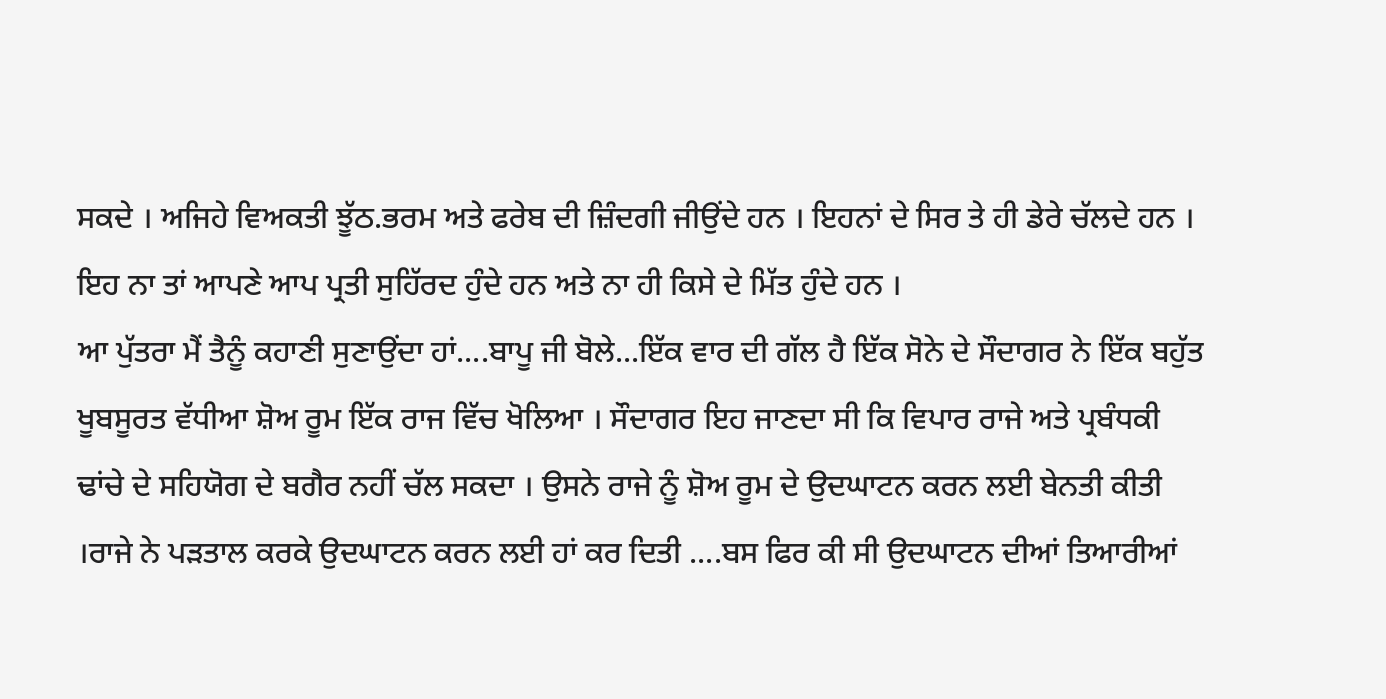ਸਕਦੇ । ਅਜਿਹੇ ਵਿਅਕਤੀ ਝੂੱਠ.ਭਰਮ ਅਤੇ ਫਰੇਬ ਦੀ ਜ਼ਿੰਦਗੀ ਜੀਉਂਦੇ ਹਨ । ਇਹਨਾਂ ਦੇ ਸਿਰ ਤੇ ਹੀ ਡੇਰੇ ਚੱਲਦੇ ਹਨ । ਇਹ ਨਾ ਤਾਂ ਆਪਣੇ ਆਪ ਪ੍ਰਤੀ ਸੁਹਿੱਰਦ ਹੁੰਦੇ ਹਨ ਅਤੇ ਨਾ ਹੀ ਕਿਸੇ ਦੇ ਮਿੱਤ ਹੁੰਦੇ ਹਨ ।
ਆ ਪੁੱਤਰਾ ਮੈਂ ਤੈਨੂੰ ਕਹਾਣੀ ਸੁਣਾਉਂਦਾ ਹਾਂ....ਬਾਪੂ ਜੀ ਬੋਲੇ...ਇੱਕ ਵਾਰ ਦੀ ਗੱਲ ਹੈ ਇੱਕ ਸੋਨੇ ਦੇ ਸੌਦਾਗਰ ਨੇ ਇੱਕ ਬਹੁੱਤ ਖੂਬਸੂਰਤ ਵੱਧੀਆ ਸ਼ੋਅ ਰੂਮ ਇੱਕ ਰਾਜ ਵਿੱਚ ਖੋਲਿਆ । ਸੌਦਾਗਰ ਇਹ ਜਾਣਦਾ ਸੀ ਕਿ ਵਿਪਾਰ ਰਾਜੇ ਅਤੇ ਪ੍ਰਬੰਧਕੀ ਢਾਂਚੇ ਦੇ ਸਹਿਯੋਗ ਦੇ ਬਗੈਰ ਨਹੀਂ ਚੱਲ ਸਕਦਾ । ਉਸਨੇ ਰਾਜੇ ਨੂੰ ਸ਼ੋਅ ਰੂਮ ਦੇ ਉਦਘਾਟਨ ਕਰਨ ਲਈ ਬੇਨਤੀ ਕੀਤੀ ।ਰਾਜੇ ਨੇ ਪੜਤਾਲ ਕਰਕੇ ਉਦਘਾਟਨ ਕਰਨ ਲਈ ਹਾਂ ਕਰ ਦਿਤੀ ....ਬਸ ਫਿਰ ਕੀ ਸੀ ਉਦਘਾਟਨ ਦੀਆਂ ਤਿਆਰੀਆਂ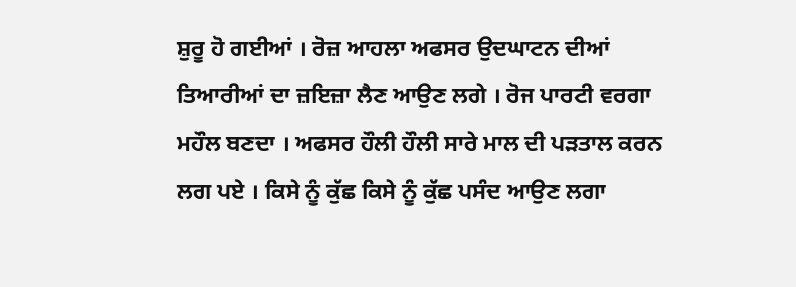ਸ਼ੁਰੂ ਹੋ ਗਈਆਂ । ਰੋਜ਼ ਆਹਲਾ ਅਫਸਰ ਉਦਘਾਟਨ ਦੀਆਂ ਤਿਆਰੀਆਂ ਦਾ ਜ਼ਇਜ਼ਾ ਲੈਣ ਆਉਣ ਲਗੇ । ਰੋਜ ਪਾਰਟੀ ਵਰਗਾ ਮਹੌਲ ਬਣਦਾ । ਅਫਸਰ ਹੌਲੀ ਹੌਲੀ ਸਾਰੇ ਮਾਲ ਦੀ ਪੜਤਾਲ ਕਰਨ ਲਗ ਪਏ । ਕਿਸੇ ਨੂੰ ਕੁੱਛ ਕਿਸੇ ਨੂੰ ਕੁੱਛ ਪਸੰਦ ਆਉਣ ਲਗਾ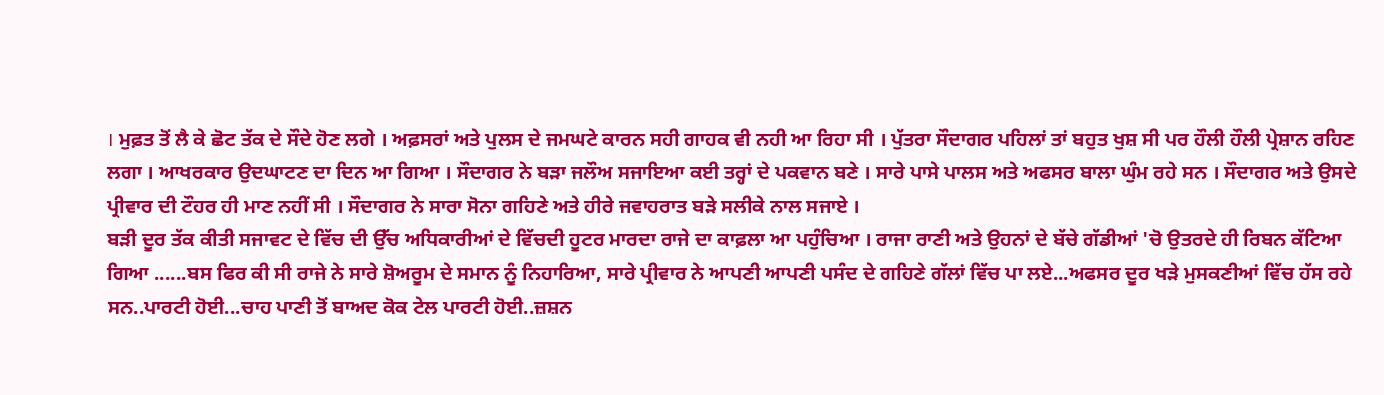। ਮੁਫ਼ਤ ਤੋਂ ਲੈ ਕੇ ਛੋਟ ਤੱਕ ਦੇ ਸੌਦੇ ਹੋਣ ਲਗੇ । ਅਫ਼ਸਰਾਂ ਅਤੇ ਪੁਲਸ ਦੇ ਜਮਘਟੇ ਕਾਰਨ ਸਹੀ ਗਾਹਕ ਵੀ ਨਹੀ ਆ ਰਿਹਾ ਸੀ । ਪੁੱਤਰਾ ਸੌਦਾਗਰ ਪਹਿਲਾਂ ਤਾਂ ਬਹੁਤ ਖੁਸ਼ ਸੀ ਪਰ ਹੌਲੀ ਹੌਲੀ ਪ੍ਰੇਸ਼ਾਨ ਰਹਿਣ ਲਗਾ । ਆਖਰਕਾਰ ਉਦਘਾਟਣ ਦਾ ਦਿਨ ਆ ਗਿਆ । ਸੌਦਾਗਰ ਨੇ ਬੜਾ ਜਲੌਅ ਸਜਾਇਆ ਕਈ ਤਰ੍ਹਾਂ ਦੇ ਪਕਵਾਨ ਬਣੇ । ਸਾਰੇ ਪਾਸੇ ਪਾਲਸ ਅਤੇ ਅਫਸਰ ਬਾਲਾ ਘੁੰਮ ਰਹੇ ਸਨ । ਸੌਦਾਗਰ ਅਤੇ ਉਸਦੇ ਪ੍ਰੀਵਾਰ ਦੀ ਟੌਹਰ ਹੀ ਮਾਣ ਨਹੀਂ ਸੀ । ਸੌਦਾਗਰ ਨੇ ਸਾਰਾ ਸੋਨਾ ਗਹਿਣੇ ਅਤੇ ਹੀਰੇ ਜਵਾਹਰਾਤ ਬੜੇ ਸਲੀਕੇ ਨਾਲ ਸਜਾਏ ।
ਬੜੀ ਦੂਰ ਤੱਕ ਕੀਤੀ ਸਜਾਵਟ ਦੇ ਵਿੱਚ ਦੀ ਉੱਚ ਅਧਿਕਾਰੀਆਂ ਦੇ ਵਿੱਚਦੀ ਹੂਟਰ ਮਾਰਦਾ ਰਾਜੇ ਦਾ ਕਾਫ਼ਲਾ ਆ ਪਹੁੰਚਿਆ । ਰਾਜਾ ਰਾਣੀ ਅਤੇ ਉਹਨਾਂ ਦੇ ਬੱਚੇ ਗੱਡੀਆਂ 'ਚੋ ਉਤਰਦੇ ਹੀ ਰਿਬਨ ਕੱਟਿਆ ਗਿਆ ......ਬਸ ਫਿਰ ਕੀ ਸੀ ਰਾਜੇ ਨੇ ਸਾਰੇ ਸ਼ੋਅਰੂਮ ਦੇ ਸਮਾਨ ਨੂੰ ਨਿਹਾਰਿਆ, ਸਾਰੇ ਪ੍ਰੀਵਾਰ ਨੇ ਆਪਣੀ ਆਪਣੀ ਪਸੰਦ ਦੇ ਗਹਿਣੇ ਗੱਲਾਂ ਵਿੱਚ ਪਾ ਲਏ...ਅਫਸਰ ਦੂਰ ਖੜੇ ਮੁਸਕਣੀਆਂ ਵਿੱਚ ਹੱਸ ਰਹੇ ਸਨ..ਪਾਰਟੀ ਹੋਈ...ਚਾਹ ਪਾਣੀ ਤੋਂ ਬਾਅਦ ਕੋਕ ਟੇਲ ਪਾਰਟੀ ਹੋਈ..ਜ਼ਸ਼ਨ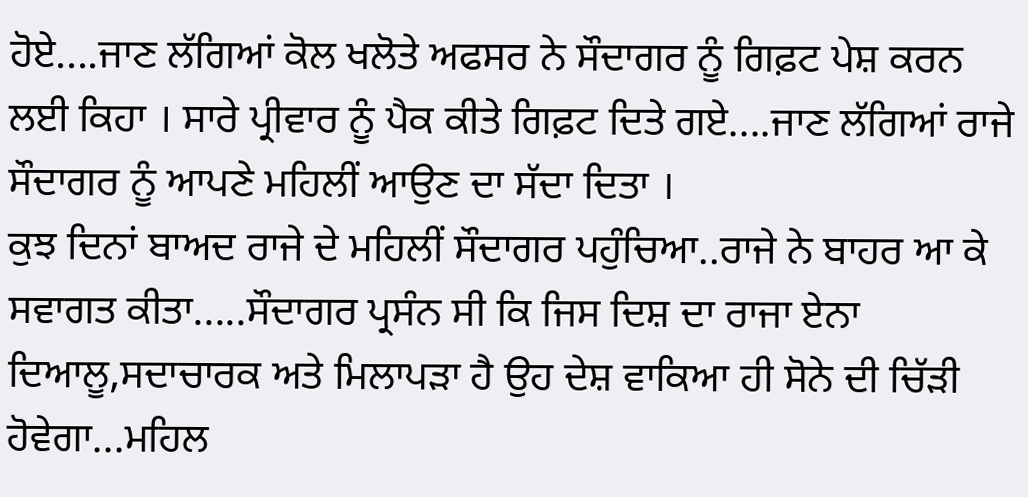ਹੋਏ....ਜਾਣ ਲੱਗਿਆਂ ਕੋਲ ਖਲੋਤੇ ਅਫਸਰ ਨੇ ਸੌਦਾਗਰ ਨੂੰ ਗਿਫ਼ਟ ਪੇਸ਼ ਕਰਨ ਲਈ ਕਿਹਾ । ਸਾਰੇ ਪ੍ਰੀਵਾਰ ਨੂੰ ਪੈਕ ਕੀਤੇ ਗਿਫ਼ਟ ਦਿਤੇ ਗਏ....ਜਾਣ ਲੱਗਿਆਂ ਰਾਜੇ ਸੌਦਾਗਰ ਨੂੰ ਆਪਣੇ ਮਹਿਲੀਂ ਆਉਣ ਦਾ ਸੱਦਾ ਦਿਤਾ ।
ਕੁਝ ਦਿਨਾਂ ਬਾਅਦ ਰਾਜੇ ਦੇ ਮਹਿਲੀਂ ਸੌਦਾਗਰ ਪਹੁੰਚਿਆ..ਰਾਜੇ ਨੇ ਬਾਹਰ ਆ ਕੇ ਸਵਾਗਤ ਕੀਤਾ.....ਸੌਦਾਗਰ ਪ੍ਰਸੰਨ ਸੀ ਕਿ ਜਿਸ ਦਿਸ਼ ਦਾ ਰਾਜਾ ਏਨਾ ਦਿਆਲੂ,ਸਦਾਚਾਰਕ ਅਤੇ ਮਿਲਾਪੜਾ ਹੈ ਉਹ ਦੇਸ਼ ਵਾਕਿਆ ਹੀ ਸੋਨੇ ਦੀ ਚਿੱੜੀ ਹੋਵੇਗਾ...ਮਹਿਲ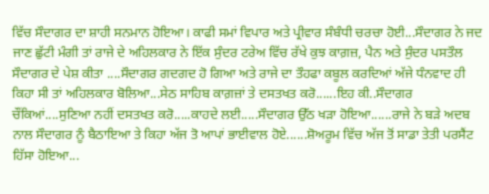ਵਿੱਚ ਸੌਦਾਗਰ ਦਾ ਸ਼ਾਹੀ ਸਨਮਾਨ ਹੋਇਆ। ਕਾਫੀ ਸਮਾਂ ਵਿਪਾਰ ਅਤੇ ਪ੍ਰੀਵਾਰ ਸੰਬੰਧੀ ਚਰਚਾ ਹੋਈ...ਸੌਦਾਗਰ ਨੇ ਜਦ ਜਾਣ ਛੁੱਟੀ ਮੰਗੀ ਤਾਂ ਰਾਜੇ ਦੇ ਅਹਿਲਕਾਰ ਨੇ ਇੱਕ ਸੁੰਦਰ ਟਰੇਅ ਵਿੱਚ ਰੱਖੇ ਕੁਝ ਕਾਗ਼ਜ਼, ਪੈਨ ਅਤੇ ਸੁੰਦਰ ਪਸਤੌਲ ਸੌਦਾਗਰ ਦੇ ਪੇਸ਼ ਕੀਤਾ ....ਸੌਦਾਗਰ ਗਦਗਦ ਹੋ ਗਿਆ ਅਤੇ ਰਾਜੇ ਦਾ ਤੌਹਫਾ ਕਬੂਲ ਕਰਦਿਆਂ ਅੱਜੇ ਧੰਨਵਾਦ ਹੀ ਕਿਹਾ ਸੀ ਤਾਂ ਅਹਿਲਕਾਰ ਬੋਲਿਆ...ਸੇਠ ਸਾਹਿਬ ਕਾਗ਼ਜ਼ਾਂ ਤੇ ਦਸਤਖਤ ਕਰੋ......ਇਹ ਕੀ..ਸੌਦਾਗਰ ਚੌਂਕਿਆਂ....ਸੁਣਿਆ ਨਹੀਂ ਦਸਤਖਤ ਕਰੋ.....ਕਾਹਦੇ ਲਈ.....ਸੌਦਾਗਰ ਉੱਠ ਖੜਾ ਹੋਇਆ......ਰਾਜੇ ਨੇ ਬੜੇ ਅਦਬ ਨਾਲ ਸੌਦਾਗਰ ਨੂੰ ਬੈਠਾਇਆ ਤੇ ਕਿਹਾ ਅੱਜ ਤੋ ਆਪਾਂ ਭਾਈਵਾਲ ਹੋਏ......ਸ਼ੋਅਰੂਮ ਵਿੱਚ ਅੱਜ ਤੋਂ ਸਾਡਾ ਤੇਤੀ ਪਰਸੈਂਟ ਹਿੱਸਾ ਹੋਇਆ...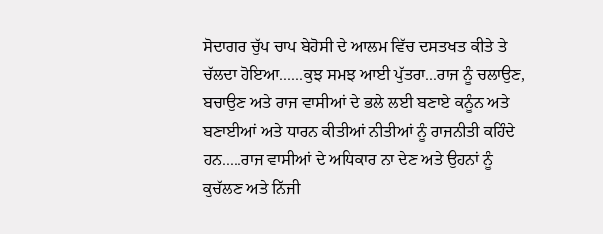ਸੋਦਾਗਰ ਚੁੱਪ ਚਾਪ ਬੇਹੋਸੀ ਦੇ ਆਲਮ ਵਿੱਚ ਦਸਤਖਤ ਕੀਤੇ ਤੇ ਚੱਲਦਾ ਹੋਇਆ......ਕੁਝ ਸਮਝ ਆਈ ਪੁੱਤਰਾ...ਰਾਜ ਨੂੰ ਚਲਾਉਣ, ਬਚਾਉਣ ਅਤੇ ਰਾਜ ਵਾਸੀਆਂ ਦੇ ਭਲੇ ਲਈ ਬਣਾਏ ਕਨੂੰਨ ਅਤੇ ਬਣਾਈਆਂ ਅਤੇ ਧਾਰਨ ਕੀਤੀਆਂ ਨੀਤੀਆਂ ਨੂੰ ਰਾਜਨੀਤੀ ਕਹਿੰਦੇ ਹਨ.....ਰਾਜ ਵਾਸੀਆਂ ਦੇ ਅਧਿਕਾਰ ਨਾ ਦੇਣ ਅਤੇ ਉਹਨਾਂ ਨੂੰ ਕੁਚੱਲਣ ਅਤੇ ਨਿੱਜੀ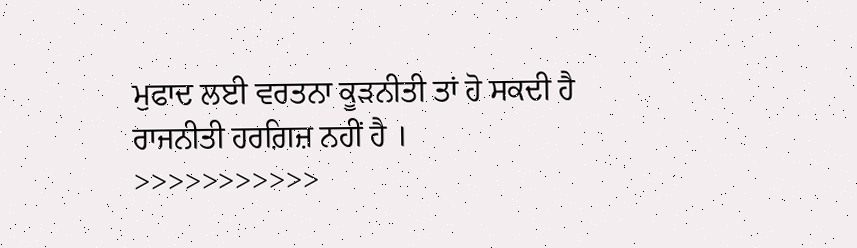ਮੁਫਾਦ ਲਈ ਵਰਤਨਾ ਕੂੜਨੀਤੀ ਤਾਂ ਹੋ ਸਕਦੀ ਹੈ ਰਾਜਨੀਤੀ ਹਰਗ਼ਿਜ਼ ਨਹੀਂ ਹੈ ।
>>>>>>>>>>>